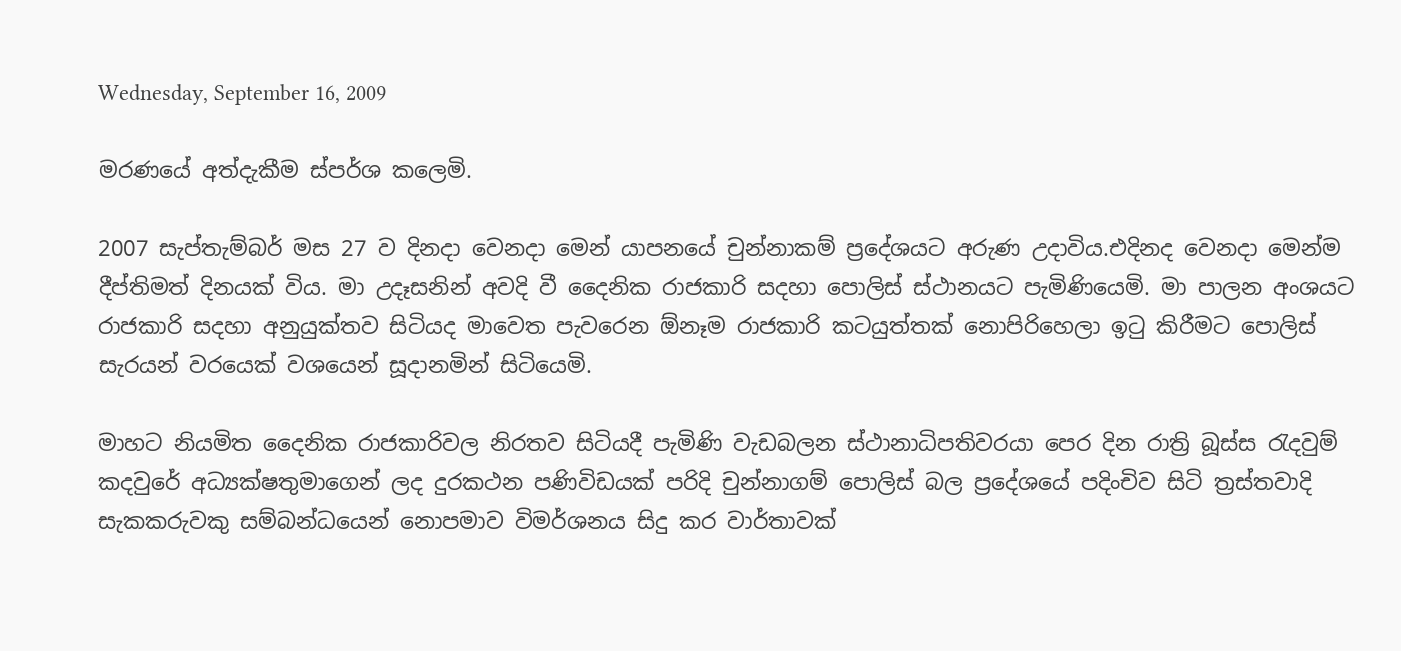Wednesday, September 16, 2009

මරණයේ අත්දැකීම ස්පර්ශ කලෙමි.

2007 සැප්තැම්බර් මස 27 ව දිනදා වෙනදා මෙන් යාපනයේ චුන්නාකම් ප්‍රදේශයට අරුණ උදාවිය.එදිනද වෙනදා මෙන්ම දීප්තිමත් දිනයක් විය. මා උදෑසනින් අවදි වී දෛනික රාජකාරි සදහා පොලිස් ස්ථානයට පැමිණියෙමි. මා පාලන අංශයට රාජකාරි සදහා අනුයුක්තව සිටියද මාවෙත පැවරෙන ඕනෑම රාජකාරි කටයුත්තක් නොපිරිහෙලා ඉටු කිරීමට පොලිස් සැරයන් වරයෙක් වශයෙන් සූදානමින් සිටියෙමි.

මාහට නියමිත දෛනික රාජකාරිවල නිරතව සිටියදී පැමිණි වැඩබලන ස්ථානාධිපතිවරයා පෙර දින රාත්‍රි බූස්ස රැදවුම් කදවුරේ අධ්‍යක්ෂතුමාගෙන් ලද දුරකථන පණිවිඩයක් පරිදි චුන්නාගම් පොලිස් බල ප්‍රදේශයේ පදිංචිව සිටි ත්‍රස්තවාදි සැකකරුවකු සම්බන්ධයෙන් නොපමාව විමර්ශනය සිදු කර වාර්තාවක්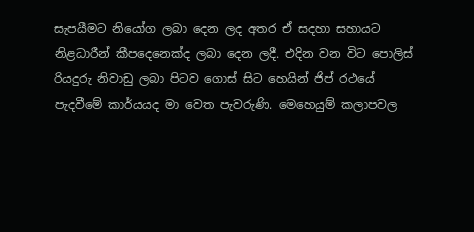සැපයීමට නියෝග ලබා දෙන ලද අතර ඒ සදහා සහායට නිළධාරීන් කීපදෙනෙක්ද ලබා දෙන ලදී. එදින වන විට පොලිස් රියදුරු නිවාඩු ලබා පිටව ගොස් සිට හෙයින් ජිප් රථයේ පැදවීමේ කාර්යයද මා වෙත පැවරුණි. මෙහෙයුම් කලාපවල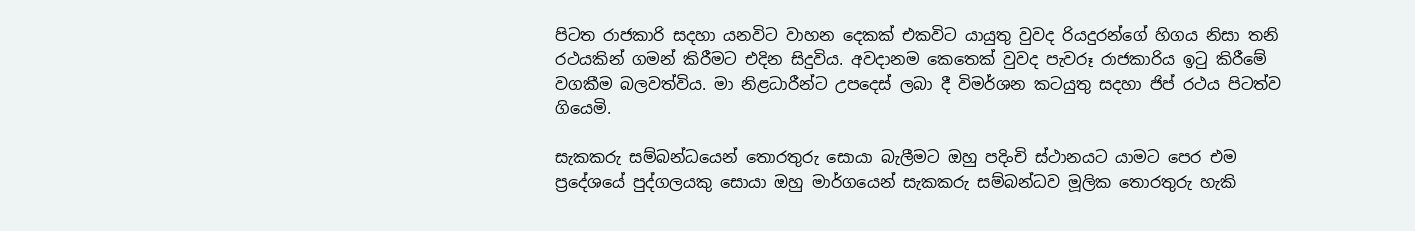පිටත රාජකාරි සදහා යනවිට වාහන දෙකක් එකවිට යායුතු වුවද රියදුරන්ගේ හිගය නිසා තනි රථයකින් ගමන් කිරීමට එදින සිදුවිය. අවදානම කෙතෙක් වුවද පැවරූ රාජකාරිය ඉටු කිරීමේ වගකීම බලවත්විය. මා නිළධාරීන්ට උපදෙස් ලබා දී විමර්ශන කටයුතු සදහා ජිප් රථය පිටත්ව ගියෙමි.

සැකකරු සම්බන්ධයෙන් තොරතුරු සොයා බැලීමට ඔහු පදිංචි ස්ථානයට යාමට පෙර එම ප්‍රදේශයේ පුද්ගලයකු සොයා ඔහු මාර්ගයෙන් සැකකරු සම්බන්ධව මූලික තොරතුරු හැකි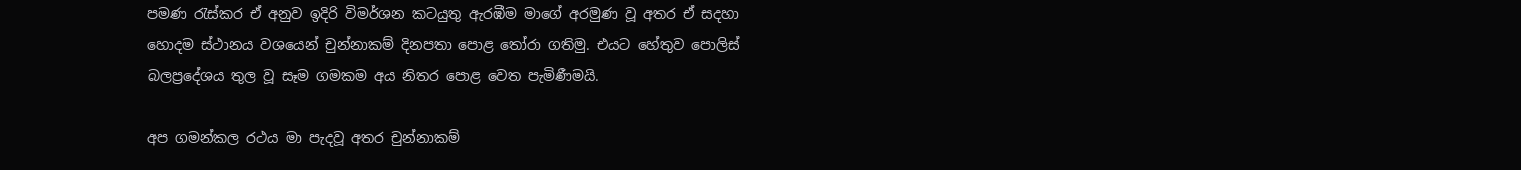පමණ රැස්කර ඒ අනුව ඉදිරි විමර්ශන කටයුතු ඇරඹීම මාගේ අරමුණ වූ අතර ඒ සදහා හොදම ස්ථානය වශයෙන් චුන්නාකම් දිනපතා පොළ තෝරා ගතිමු. එයට හේතුව පොලිස් බලප්‍රදේශය තුල වූ සෑම ගමකම අය නිතර පොළ වෙත පැමිණීමයි.

අප ගමන්කල රථය මා පැදවූ අතර චුන්නාකම්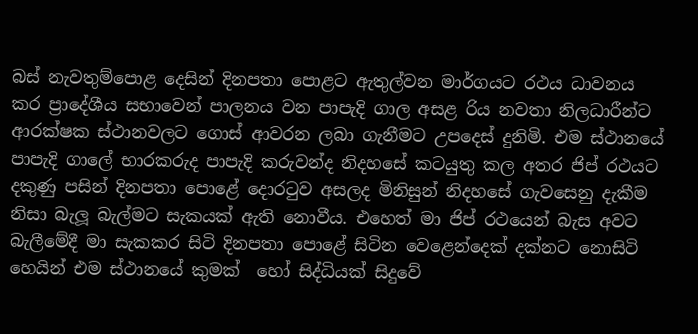බස් නැවතුම්පොළ දෙසින් දිනපතා පොළට ඇතුල්වන මාර්ගයට රථය ධාවනය කර ප්‍රාදේශීය සභාවෙන් පාලනය වන පාපැදි ගාල අසළ රිය නවතා නිලධාරීන්ට ආරක්ෂක ස්ථානවලට ගොස් ආවරන ලබා ගැනීමට උපදෙස් දුනිමි. එම ස්ථානයේ පාපැදි ගාලේ භාරකරුද පාපැදි කරුවන්ද නිදහසේ කටයුතු කල අතර ජිප් රථයට දකුණු පසින් දිනපතා පොළේ දොරටුව අසලද මිනිසුන් නිදහසේ ගැවසෙනු දැකීම නිසා බැලූ බැල්මට සැකයක් ඇති නොවීය. එහෙත් මා ජිප් රථයෙන් බැස අවට බැලීමේදී මා සැකකර සිටි දිනපතා පොළේ සිටින වෙළෙන්දෙක් දක්නට නොසිටි හෙයින් එම ස්ථානයේ කුමක් ‍‍ හෝ සිද්ධියක් සිදුවේ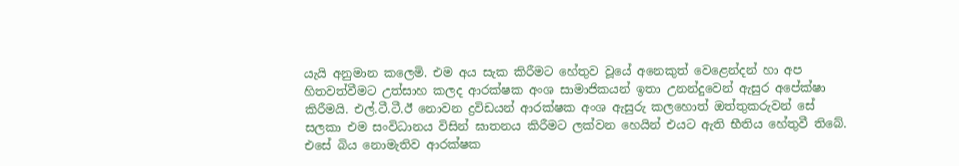යැයි අනුමාන කලෙමි. එම අය සැක කිරීමට හේතුව වූයේ අනෙකුත් වෙළෙන්දන් හා අප හිතවත්වීමට උත්සාහ කලද ආරක්ෂක අංශ සාමාජිකයන් ඉතා උනන්දුවෙන් ඇසුර අපේක්ෂා කිරීමයි. එල්.ටී.ටී.ඊ නොවන ද්‍රවිඩයන් ආරක්ෂක අංශ ඇසුරු කලහොත් ඔත්තුකරුවන් සේ සලකා එම සංවිධානය විසින් ඝාතනය කිරීමට ලක්වන හෙයින් එයට ඇති භීතිය හේතුවී තිබේ. එසේ බිය නොමැතිව ආරක්ෂක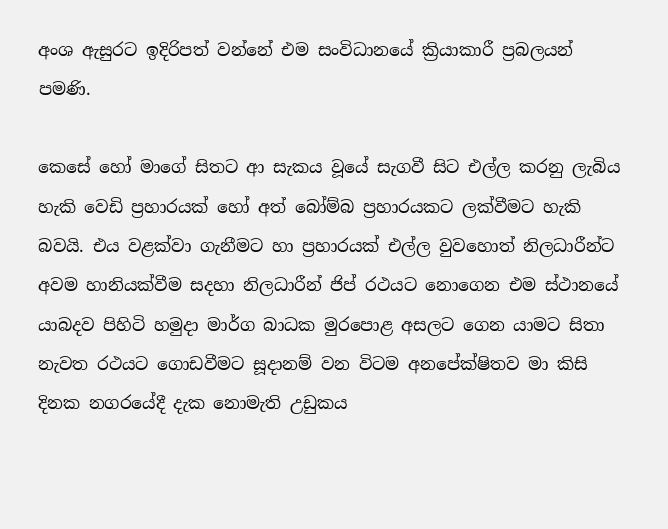අංශ ඇසුරට ඉදිරිපත් වන්නේ එම සංවිධානයේ ක්‍රියාකාරී ප්‍රබලයන් පමණි.

කෙසේ හෝ මාගේ සිතට ආ සැකය වූයේ සැගවී සිට එල්ල කරනු ලැබිය හැකි වෙඩි ප්‍රහාරයක් හෝ අත් බෝම්බ ප්‍රහාරයකට ලක්වීමට හැකි බවයි. එය වළක්වා ගැනීමට හා ප්‍රහාරයක් එල්ල වුවහොත් නිලධාරීන්ට අවම හානියක්වීම සදහා නිලධාරීන් ජිප් රථයට නොගෙන එම ස්ථානයේ යාබදව පිහිටි හමුදා මාර්ග බාධක මුරපොළ අසලට ගෙන යාමට සිතා නැවත රථයට ගොඩවීමට සූදානම් වන විටම අනපේක්ෂිතව මා කිසි දිනක නගරයේදී දැක නොමැති උඩුකය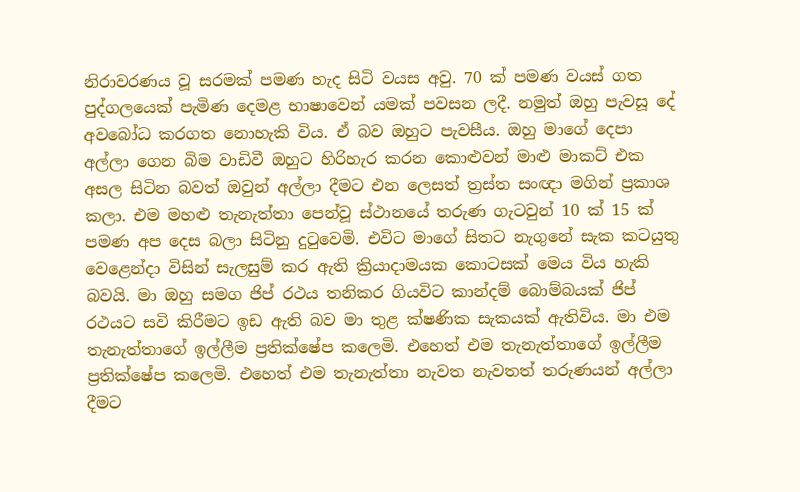නිරාවරණය වූ සරමක් පමණ හැද සිටි වයස අවු. 70 ක් පමණ වයස් ගත පුද්ගලයෙක් පැමිණ දෙමළ භාෂාවෙන් යමක් පවසන ලදී. නමුත් ඔහු පැවසූ දේ අවබෝධ කරගත නොහැකි විය. ඒ බව ඔහුට පැවසීය. ඔහු මාගේ දෙපා අල්ලා ගෙන බිම වාඩිවී ඔහුට හිරිහැර කරන කොළුවන් මාළු මාකට් එක අසල සිටින බවත් ඔවුන් අල්ලා දීමට එන ලෙසත් ත්‍රස්ත සංඥා මගින් ප්‍රකාශ කලා. එම මහළු තැනැත්තා පෙන්වූ ස්ථානයේ තරුණ ගැටවුන් 10 ක් 15 ක් පමණ අප දෙස බලා සිටිනු දුටුවෙමි. එවිට මාගේ සිතට නැගුනේ සැක කටයුතු වෙළෙන්දා විසින් සැලසුම් කර ඇති ක්‍රියාදාමයක කොටසක් මෙය විය හැකි බවයි. මා ඔහු සමග ජිප් රථය තනිකර ගියවිට කාන්දම් බොම්බයක් ජිප් රථයට සවි කිරීමට ඉඩ ඇති බව මා තුළ ක්ෂණික සැකයක් ඇතිවිය. මා එම තැනැත්තාගේ ඉල්ලීම ප්‍රතික්ෂේප කලෙමි. එහෙත් එම තැනැත්තාගේ ඉල්ලීම ප්‍රතික්ෂේප කලෙමි. එහෙත් එම තැනැත්තා නැවත නැවතත් තරුණයන් අල්ලා දීමට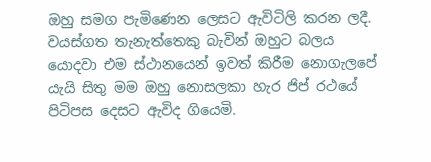ඔහු සමග පැමිණෙන ලෙසට ඇවිටිලි කරන ලදී. වයස්ගත තැනැත්තෙකු බැවින් ඔහුට බලය යොදවා එම ස්ථානයෙන් ඉවත් කිරීම නොගැලපේ යැයි සිතු මම ඔහු නොසලකා හැර ජිප් රථයේ පිටිපස දෙසට ඇවිද ගියෙමි.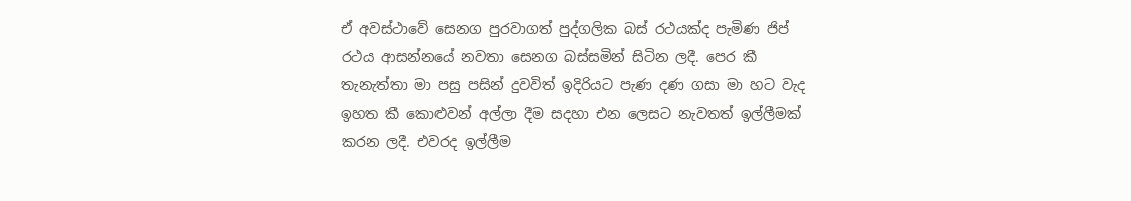ඒ අවස්ථාවේ සෙනග පුරවාගත් පුද්ගලික බස් රථයක්ද පැමිණ ජිප් රථය ආසන්නයේ නවතා සෙනග බස්සමින් සිටින ලදී. පෙර කී තැනැත්තා මා පසු පසින් දුවවිත් ඉදිරියට පැණ දණ ගසා මා හට වැද ඉහත කී කොළුවන් අල්ලා දීම සදහා එන ලෙසට නැවතත් ඉල්ලීමක් කරන ලදී. එවරද ඉල්ලීම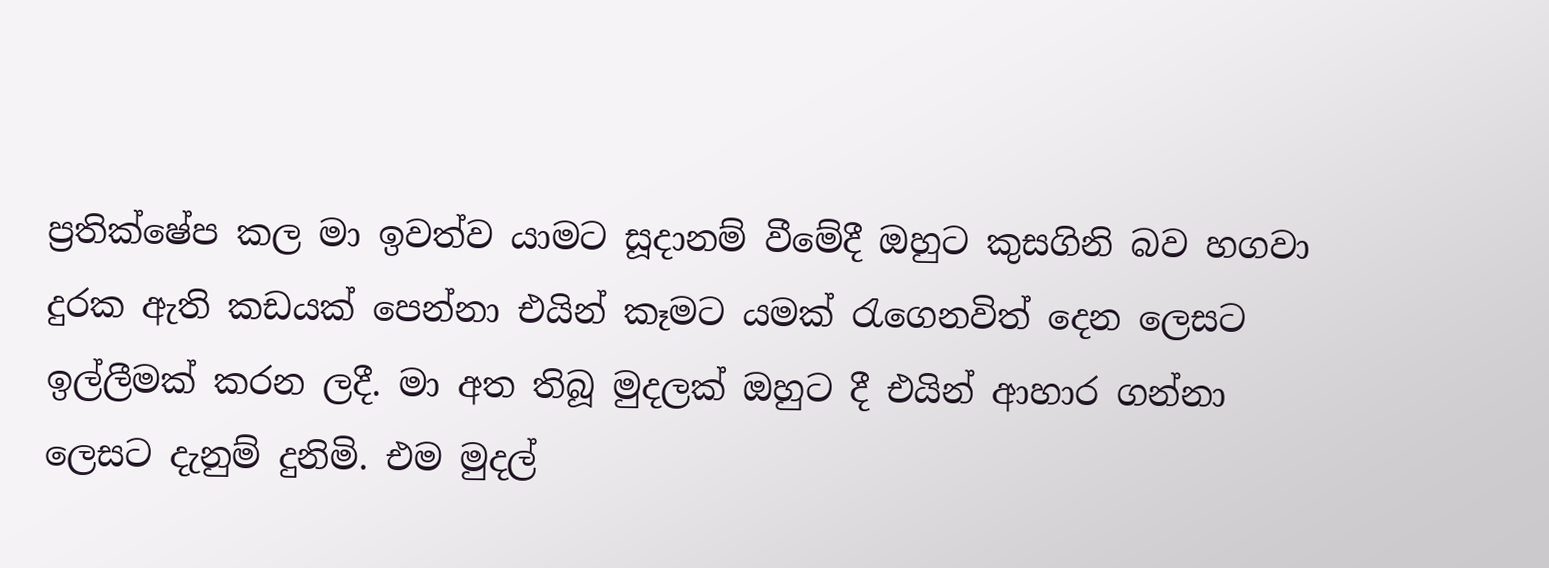ප්‍රතික්ෂේප කල මා ඉවත්ව යාමට සූදානම් වීමේදී ඔහුට කුසගිනි බව හගවා දුරක ඇති කඩයක් පෙන්නා එයින් කෑමට යමක් රැගෙනවිත් දෙන ලෙසට ඉල්ලීමක් කරන ලදී. මා අත තිබූ මුදලක් ඔහුට දී එයින් ආහාර ගන්නා ලෙසට දැනුම් දුනිමි. එම මුදල්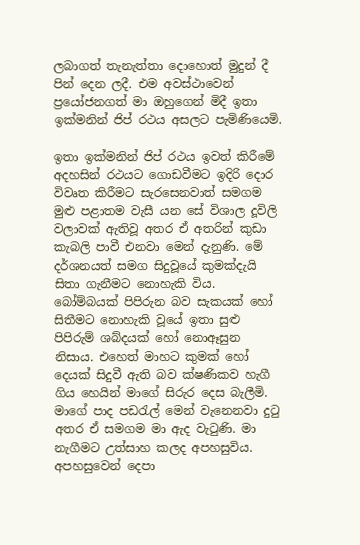ලබාගත් තැනැත්තා දොහොත් මුදුන් දී පින් දෙන ලදී. එම අවස්ථාවෙන් ප්‍රයෝජනගත් මා ඔහුගෙන් මිදී ඉතා ඉක්මනින් ජිප් රථය අසලට පැමිණියෙමි.

ඉතා ඉක්මනින් ජිප් රථය ඉවත් කිරීමේ අදහසින් රථයට ගොඩවීමට ඉදිරි දොර විවෘත කිරීමට සැරසෙනවාත් සමගම මුළු පළාතම වැසී යන සේ විශාල දූවිලි වලාවක් ඇතිවූ අතර ඒ අතරින් කුඩා කැබලි පාවී එනවා ‍මෙන් දැනුණි. මේ දර්ශනයත් සමග සිදුවූයේ කුමක්දැයි සිතා ගැනීමට නොහැකි විය. බෝම්බයක් පිපිරුන බව සැකයක් හෝ සිතීමට නොහැකි වූයේ ඉතා සුළු පිපිරුම් ශබ්දයක් හෝ නොඈසුන නිසාය. එහෙත් මාහට කුමක් හෝ දෙයක් සිදුවී ඇති බව ක්ෂණිකව හැගී ගිය හෙයින් මාගේ සිරුර දෙස බැලීමි. මාගේ පාද පඩරැල් මෙන් වැනෙනවා දුටු අතර ඒ සමගම මා ඇද වැටුණි. මා නැගීමට උත්සාහ කලද අපහසුවිය. අපහසුවෙන් දෙපා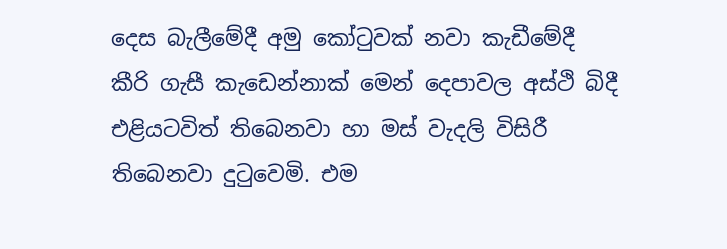දෙස බැලීමේදී අමු කෝටුවක් නවා කැඩීමේදී කීරි ගැසී කැඩෙන්නාක් මෙන් දෙපාවල අස්ථි බිදී එළියටවිත් තිබෙනවා හා මස් වැදලි විසිරී තිබෙනවා දුටුවෙමි. එම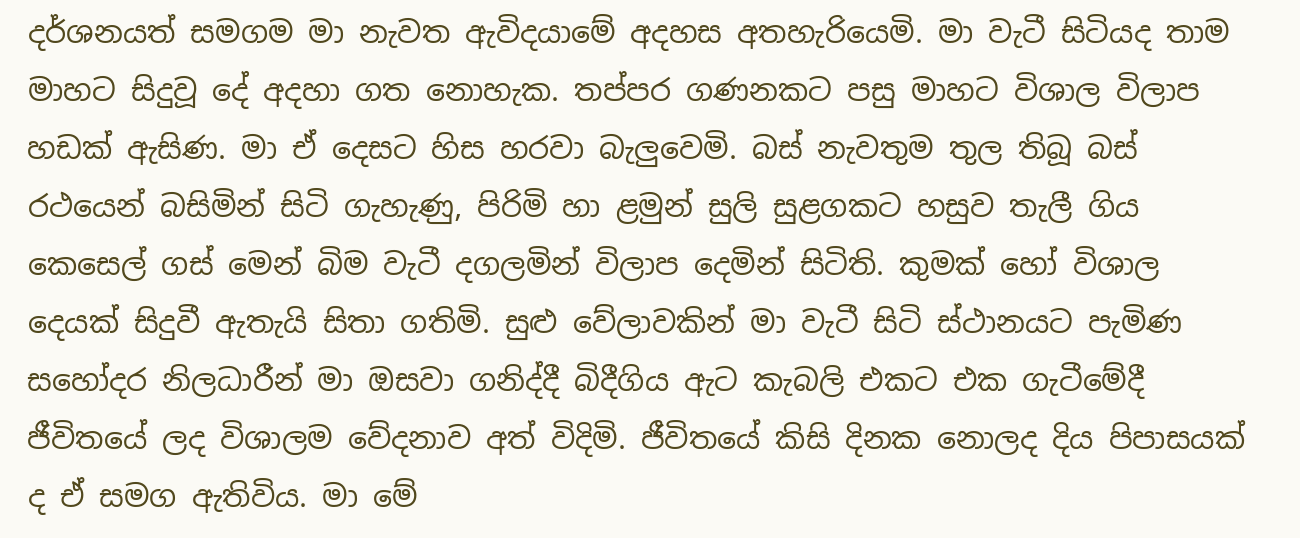දර්ශනයත් සමගම මා නැවත ඇවිදයාමේ අදහස අතහැරියෙමි. මා වැටී සිටියද තාම මාහට සිදුවූ දේ අදහා ගත නොහැක. තප්පර ගණනකට පසු මාහට විශාල විලාප හඩක් ඇසිණ. මා ඒ දෙසට හිස හරවා බැලුවෙමි. බස් නැවතුම තුල තිබූ බස් රථයෙන් බසිමින් සිටි ගැහැණු, පිරිමි හා ළමුන් සුලි සුළගකට හසුව තැලී ගිය කෙසෙල් ගස් මෙන් බිම වැටී දගලමින් විලාප දෙමින් සිටිති. කුමක් හෝ විශාල දෙයක් සිදුවී ඇතැයි සිතා ගතිමි. සුළු වේලාවකින් මා වැටී සිටි ස්ථානයට පැමිණ සහෝදර නිලධාරීන් මා ඔසවා ගනිද්දී බිදීගිය ඇට කැබලි එකට එක ගැටීමේදී ජීවිතයේ ලද විශාලම වේදනාව අත් විදිමි. ජීවිතයේ කිසි දිනක නොලද දිය පිපාසයක් ද ඒ සමග ඇතිවිය. මා මේ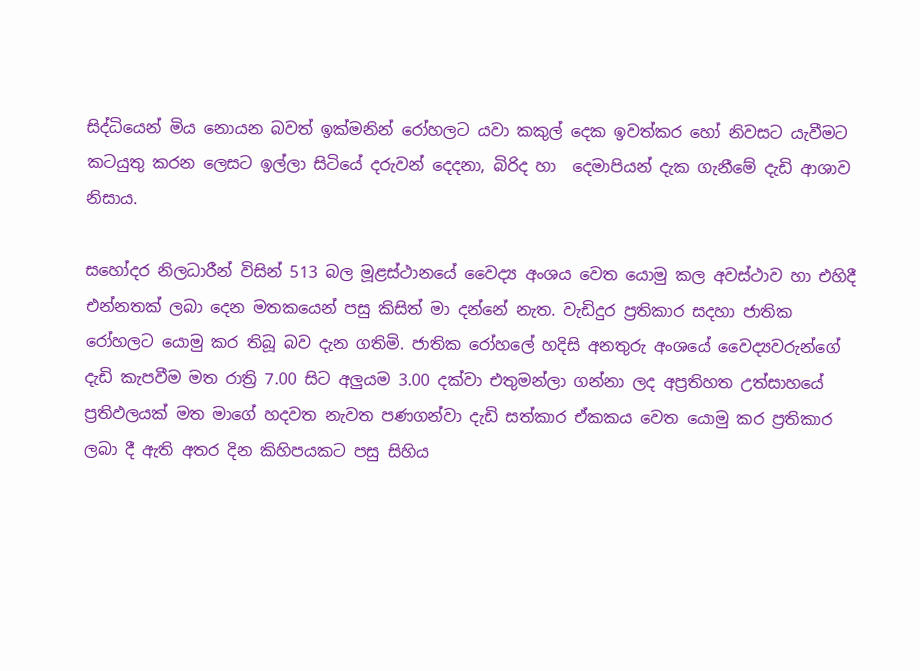සිද්ධියෙන් මිය නොයන බවත් ඉක්මනින් රෝහලට යවා කකුල් දෙක ඉවත්කර හෝ නිවසට යැවීමට කටයුතු කරන ලෙස‍ට ඉල්ලා සිටියේ දරුවන් දෙදනා, බිරිද හා ‍ දෙමාපියන් දැක ගැනීමේ දැඩි ආශාව නිසාය.

සහෝදර නිලධාරීන් විසින් 513 බල මූළස්ථානයේ වෛද්‍ය අංශය වෙත යොමු කල අවස්ථාව හා එහිදී එන්නතක් ලබා දෙන මතකයෙන් පසු කිසිත් මා දන්නේ නැත. වැඩිදුර ප්‍රතිකාර සදහා ජාතික රෝහලට යොමු කර තිබූ බව දැන ගතිමි. ජාතික රෝහලේ හදිසි අනතුරු අංශයේ වෛද්‍යවරුන්ගේ දැඩි කැපවීම මත රාත්‍රි 7.00 සිට අලුයම 3.00 දක්වා එතුමන්ලා ගන්නා ලද අප්‍රතිහත උත්සාහයේ ප්‍රතිඵලයක් මත මාගේ හදවත නැවත පණගන්වා දැඩි සත්කාර ඒකකය වෙත යොමු කර ප්‍රතිකාර ලබා දී ඇති අතර දින කිහිපයකට පසු සිහිය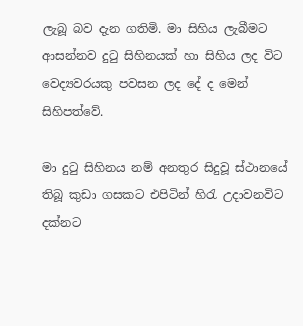ලැබූ බව දැන ගතිමි. මා සිහිය ලැබීමට ආසන්නව දුටු සිහිනයක් හා සිහිය ලද විට වෙද්‍යවරයකු පවසන ලද දේ ද මෙන් සිහිපත්වේ.

මා දුටු සිහිනය නම් අනතුර සිදුවූ ස්ථානයේ තිබූ කුඩා ගසකට එපිටින් හිරැ උදාවනවිට දක්නට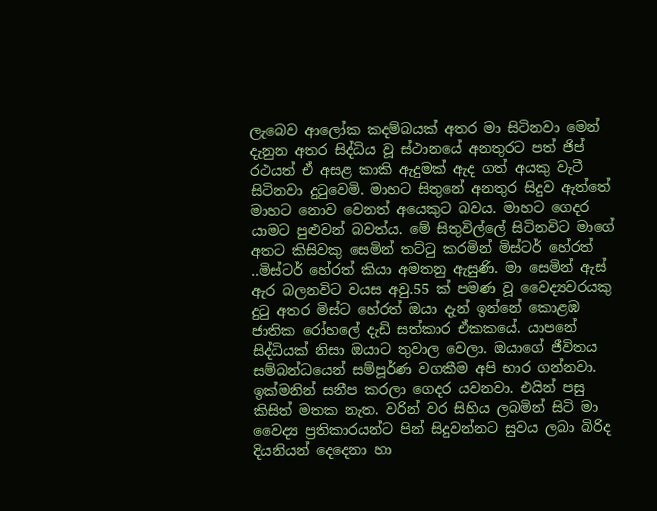ලැබෙව ආලෝක කදම්බයක් අතර මා සිටිනවා මෙන් දැනුන අතර සිද්ධිය වූ ස්ථානයේ අනතුරට පත් ජිප් රථයත් ඒ අසළ කාකි ඇදුමක් ඇද ගත් අයකු වැටී සිටිනවා දුටුවෙමි. මාහට සිතුනේ අනතුර සිදුව ඇත්තේ මාහට නොව වෙනත් අයෙකුට බවය. මාහට ගෙදර යාමට පුළුවන් බවත්ය. මේ සිතුවිල්ලේ සිටිනවිට මාගේ අතට කිසිවකු සෙමින් තට්ටු කරමින් මිස්ටර් හේරත් ..මිස්ටර් හේරත් කියා අමතනු ඇසුණි. මා සෙමින් ඇස් ඇර බලනවිට වයස අවු.55 ක් පමණ වූ වෛද්‍යවරයකු දුටු අතර මිස්ට හේරත් ඔයා දැන් ඉන්නේ කොළඹ ජාතික රෝහලේ දැඩි සත්කාර ඒකකයේ. යාපනේ සිද්ධියක් නිසා ඔයාට තුවාල වෙලා. ඔයාගේ ජීවිතය සම්බන්ධයෙන් සම්පූර්ණ වගකීම අපි භාර ගන්නවා. ඉක්මනින් සනීප කරලා ගෙදර යවනවා. එයින් පසු කිසිත් මතක නැත. වරින් වර සිහිය ලබමින් සිටි මා වෛද්‍ය ප්‍රතිකාරයන්ට පින් සිදුවන්නට සුවය ලබා බිරිද දියනියන් දෙදෙනා හා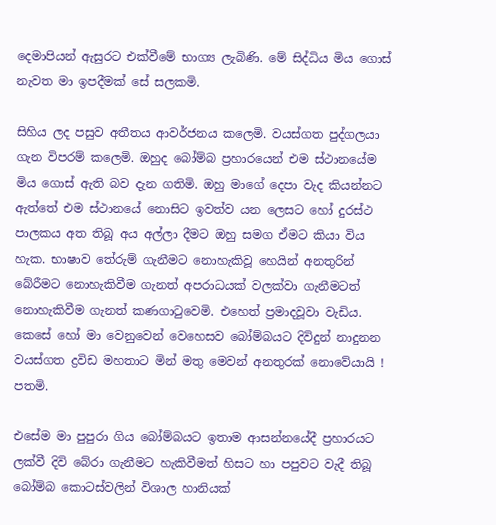දෙමාපියන් ඇසුරට එක්වීමේ භාග්‍ය ලැබිණි. මේ සිද්ධිය මිය ගොස් නැවත මා ඉපදීමක් සේ සලකමි.

සිහිය ලද පසුව අතීතය ආවර්ජනය කලෙමි. වයස්ගත පුද්ගලයා ගැන විපරම් කලෙමි. ඔහුද බෝම්බ ප්‍රහාරයෙන් එම ස්ථානයේම මිය ගොස් ඇති බව දැන ගතිමි. ඔහු මාගේ දෙපා වැද කියන්නට ඇත්තේ එම ස්ථානයේ නොසිට ඉවත්ව යන ලෙසට හෝ දුරස්ථ පාලකය අත තිබූ අය අල්ලා දීමට ඔහු සමග ඒමට කියා විය හැක. භාෂාව තේරුම් ගැනීමට නොහැකිවූ හෙයින් අනතුරින් බේරීමට නොහැකිවීම ගැනත් අපරාධයක් වලක්වා ගැනීමටත් නොහැකිවීම ගැනත් කණගාටුවෙමි. එහෙත් ප්‍රමාදවූවා වැඩිය. කෙසේ හෝ මා වෙනුවෙන් වෙහෙසව බෝම්බයට දිවිදුන් නාදුනන වයස්ගත ද්‍රවිඩ මහතාට මින් මතු මෙවන් අනතුරක් නොවේයායි ! පතමි.

එසේම මා පුපුරා ගිය බෝම්බයට ඉතාම ආසන්නයේදී ප්‍රහාරයට ලක්වී දිවි බේරා ගැනීමට හැකිවීමත් හිසට හා පපුවට වැදී තිබූ බෝම්බ කොටස්වලින් විශාල හානියක්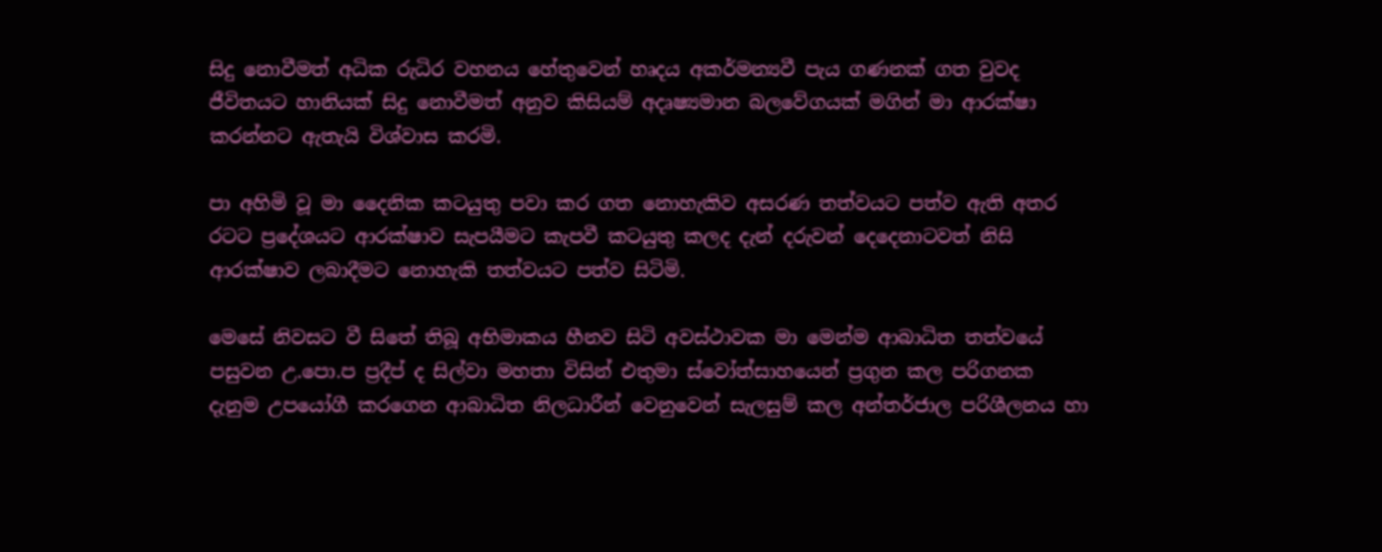සිදු නොවීමත් අධික රුධිර වහනය හේතුවෙන් හෘදය අකර්මන්‍යවී පැය ගණනක් ගත වුවද ජීවිතයට හානියක් සිදු නොවීමත් අනුව කිසියම් අදෘෂ්‍යමාන බලවේගයක් මගින් මා ආරක්ෂා කරන්නට ඇතැයි විශ්වාස කරමි.

පා අහිමි වූ මා දෛනික කටයුතු පවා කර ගත නොහැකිව අසරණ තත්වයට පත්ව ඇති අතර රටට ප්‍රදේශයට ආරක්ෂාව සැපයීමට කැපවී කටයුතු කලද දැන් දරුවන් දෙදෙනාටවත් නිසි ආරක්ෂාව ලබාදීමට නොහැකි තත්වයට පත්ව සිටිමි.

මෙසේ නිවසට වී සිතේ තිබූ අභිමාකය හීනව සිටි අවස්ථාවක මා මෙන්ම ආබාධිත තත්වයේ පසුවන උ.පො.ප ප්‍රදීප් ද සිල්වා මහතා විසින් එතුමා ස්වෝත්සාහයෙන් ප්‍රගුන කල පරිගනක දැනුම උපයෝගී කරගෙන ආබාධිත නිලධාරීන් වෙනුවෙන් සැලසුම් කල අන්තර්ජාල පරිශීලනය හා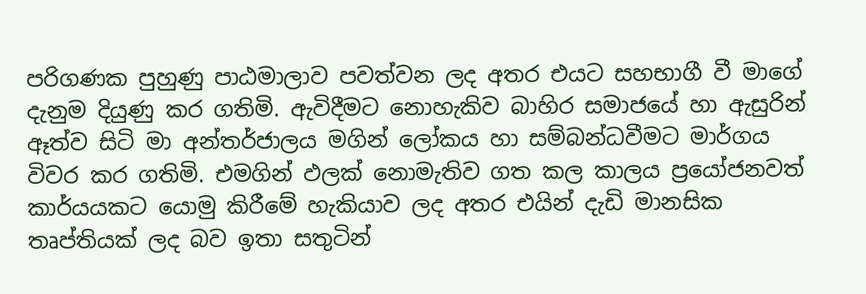පරිගණක පුහුණු පාඨමාලාව පවත්වන ලද අතර එයට සහභාගී වී මාගේ දැනුම දියුණු කර ගතිමි. ඇවිදීමට නොහැකිව බාහිර සමාජයේ හා ඇසුරින් ඈත්ව සිටි මා අන්තර්ජාලය මගින් ලෝකය හා සම්බන්ධවීමට මාර්ගය විවර කර ගතිමි. එමගින් ඵලක් නොමැතිව ගත කල කාලය ප්‍රයෝජනවත් කාර්යයකට යොමු කිරීමේ හැකියාව ලද අතර එයින් දැඩි මානසික තෘප්තියක් ලද බව ඉතා සතුටින්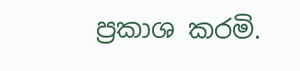ප්‍රකාශ කරමි.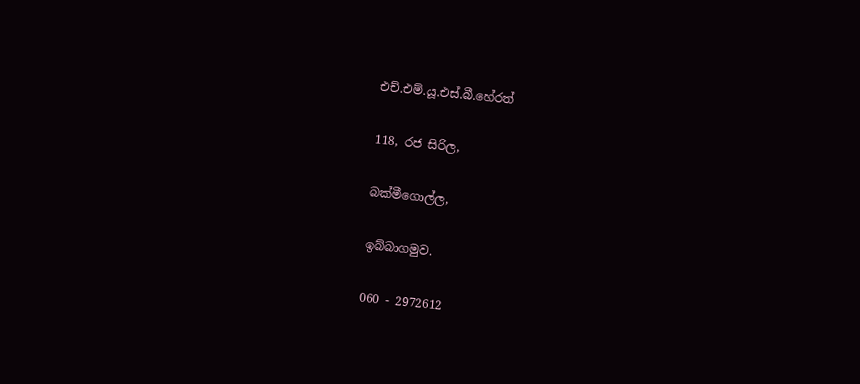එච්.එම්.යූ.එස්.බී.හේරත්

118, රජ සිරිල,

බක්මීගොල්ල,

ඉබ්බාගමුව.

060 - 2972612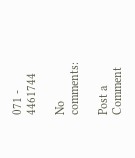071 - 4461744

No comments:

Post a Comment